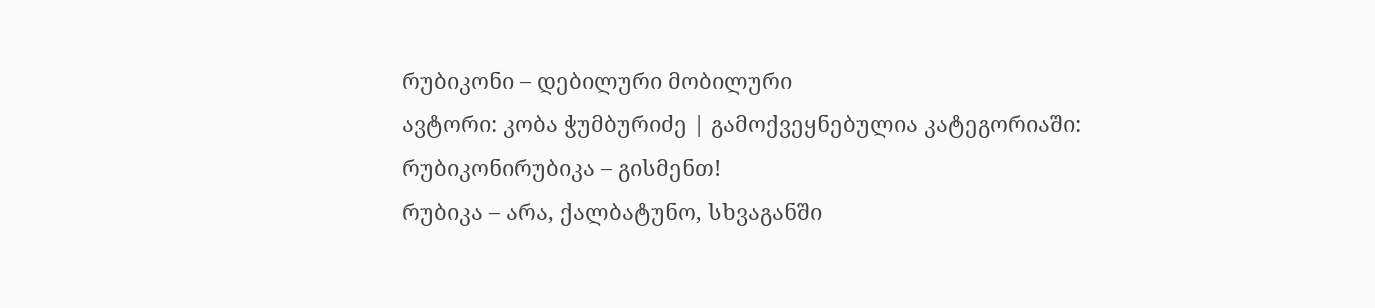რუბიკონი – დებილური მობილური
ავტორი: კობა ჭუმბურიძე | გამოქვეყნებულია კატეგორიაში: რუბიკონირუბიკა – გისმენთ!
რუბიკა – არა, ქალბატუნო, სხვაგანში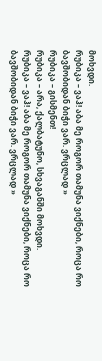მოხვდი.
რუბიკა – ვაჰ! აბა მე როგორ თამუნა ვიქნები, როცა რო ბავშობიდან ბიჭი ვარ. ვრცლად »
რუბიკა – გისმენთ!
რუბიკა – არა, ქალბატუნო, სხვაგანში მოხვდი.
რუბიკა – ვაჰ! აბა მე როგორ თამუნა ვიქნები, როცა რო ბავშობიდან ბიჭი ვარ. ვრცლად »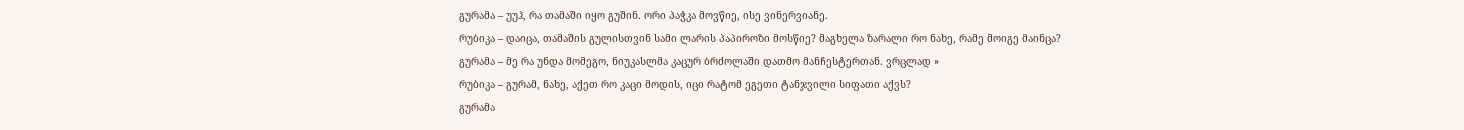გურამა – უუჰ, რა თამაში იყო გუშინ. ორი პაჭკა მოვწიე, ისე ვინერვიანე.
რუბიკა – დაიცა, თამაშის გულისთვინ სამი ლარის პაპიროზი მოსწიე? მაგხელა ზარალი რო ნახე, რამე მოიგე მაინცა?
გურამა – მე რა უნდა მომეგო, ნიუკასლმა კაცურ ბრძოლაში დათმო მანჩესტერთან. ვრცლად »
რუბიკა – გურამ, ნახე, აქეთ რო კაცი მოდის, იცი რატომ ეგეთი ტანჯვილი სიფათი აქვს?
გურამა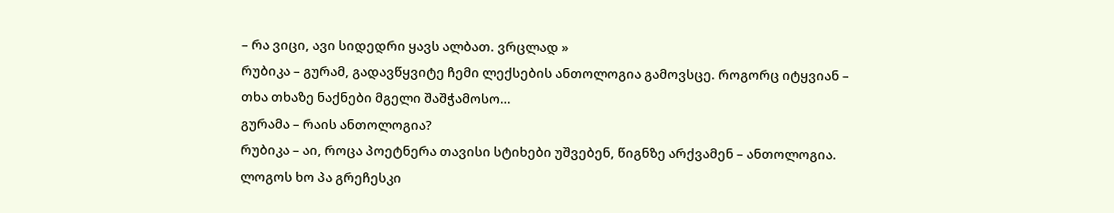– რა ვიცი, ავი სიდედრი ყავს ალბათ. ვრცლად »
რუბიკა – გურამ, გადავწყვიტე ჩემი ლექსების ანთოლოგია გამოვსცე. როგორც იტყვიან – თხა თხაზე ნაქნები მგელი შაშჭამოსო…
გურამა – რაის ანთოლოგია?
რუბიკა – აი, როცა პოეტნერა თავისი სტიხები უშვებენ, წიგნზე არქვამენ – ანთოლოგია. ლოგოს ხო პა გრეჩესკი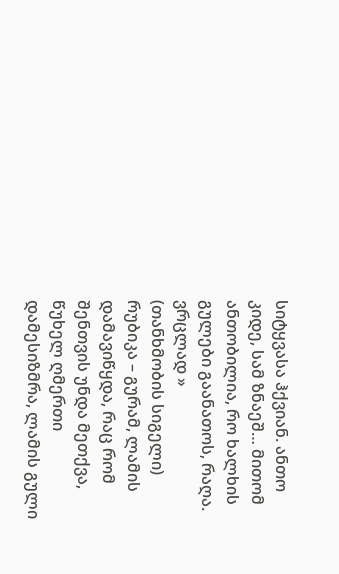სიტყვასა ჰქვიან. ანთო კიდე, სამ ზნაეშ… მითომ ანთობილია, რო ხალხის გულები გაანათოს, რაღა. ვრცლად »
(თანხმობის სიგელი)
რუბიკა – გურამ, ლამის დამავიწყდა, რაც რომ შენთვის უნდა მეთქვა,
წუხელ ღმერთი დამესიზმრა, ლამის გული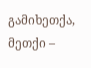გამიხეთქა,
მეთქი –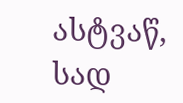ასტვაწ, სად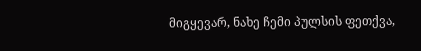მიგყევარ, ნახე ჩემი პულსის ფეთქვა,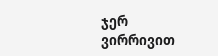ჯერ ვირრივით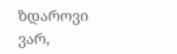ზდაროვი ვარ,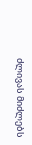ძლივას მიძლებს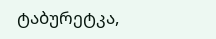ტაბურეტკა,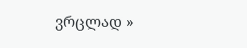ვრცლად »